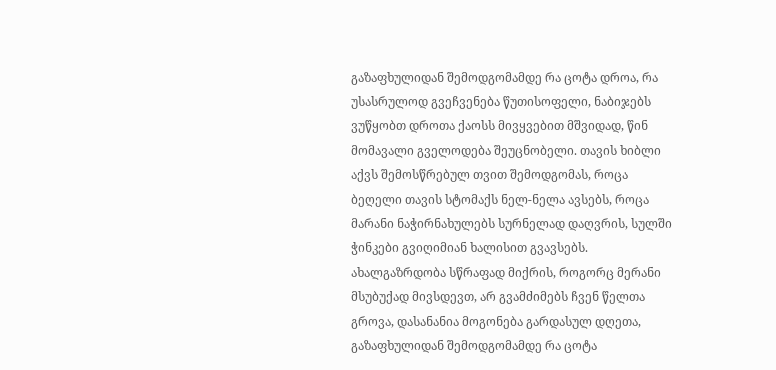გაზაფხულიდან შემოდგომამდე რა ცოტა დროა, რა უსასრულოდ გვეჩვენება წუთისოფელი, ნაბიჯებს ვუწყობთ დროთა ქაოსს მივყვებით მშვიდად, წინ მომავალი გველოდება შეუცნობელი. თავის ხიბლი აქვს შემოსწრებულ თვით შემოდგომას, როცა ბეღელი თავის სტომაქს ნელ-ნელა ავსებს, როცა მარანი ნაჭირნახულებს სურნელად დაღვრის, სულში ჭინკები გვიღიმიან ხალისით გვავსებს. ახალგაზრდობა სწრაფად მიქრის, როგორც მერანი მსუბუქად მივსდევთ, არ გვამძიმებს ჩვენ წელთა გროვა, დასანანია მოგონება გარდასულ დღეთა, გაზაფხულიდან შემოდგომამდე რა ცოტა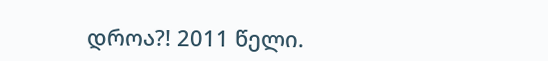დროა?! 2011 წელი.